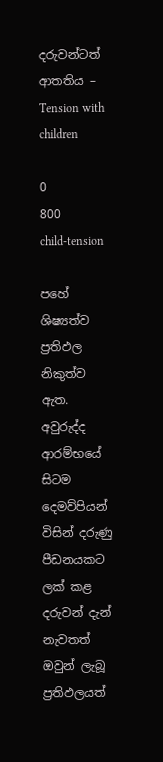දරුවන්ටත් ආතතිය – Tension with children

0
800
child-tension

පහේ ශිෂ්‍යත්ව ප්‍රතිඵල නිකුත්ව ඇත. අවුරුද්ද ආරම්භයේ සිටම දෙමව්පියන් විසින් දරුණු පීඩනයකට ලක් කළ දරුවන් දැන් නැවතත් ඔවුන් ලැබූ ප්‍රතිඵලයත්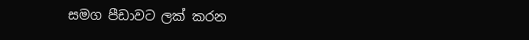සමග පීඩාවට ලක් කරන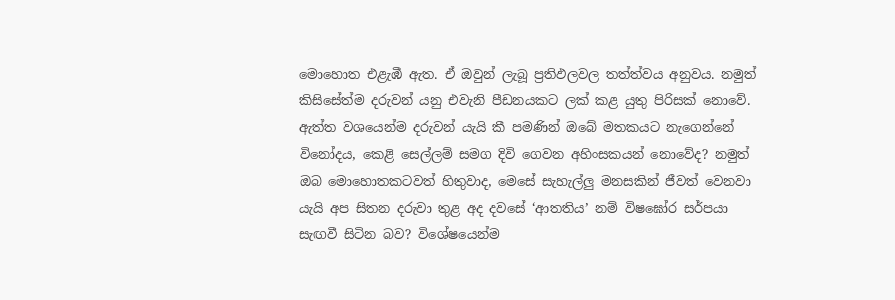මොහොත එළැඹී ඇත. ඒ ඔවුන් ලැබූ ප්‍රතිඵලවල තත්ත්වය අනුවය. නමුත් කිසිසේත්ම දරුවන් යනු එවැනි පීඩනයකට ලක් කළ යුතු පිරිසක් නොවේ. ඇත්ත වශයෙන්ම දරුවන් යැයි කී පමණින් ඔබේ මතකයට නැගෙන්නේ විනෝදය, කෙළි සෙල්ලම් සමග දිවි ගෙවන අහිංසකයන් නොවේද? නමුත් ඔබ මොහොතකටවත් හිතුවාද, මෙසේ සැහැල්ලු මනසකින් ජීවත් වෙනවා යැයි අප සිතන දරුවා තුළ අද දවසේ ‘ආතතිය’ නම් විෂඝෝර සර්පයා සැඟවී සිටින බව? විශේෂයෙන්ම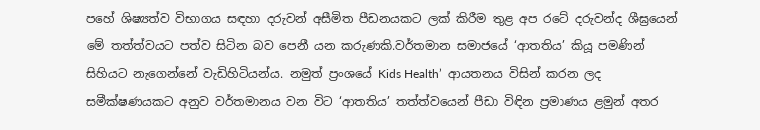පහේ ශිෂ්‍යත්ව විභාගය සඳහා දරුවන් අසීමිත පීඩනයකට ලක් කිරීම තුළ අප රටේ දරුවන්ද ශීඝ්‍රයෙන් මේ තත්ත්වයට පත්ව සිටින බව පෙනී යන කරුණකි.වර්තමාන සමාජයේ ‘ආතතිය’ කියූ පමණින් සිහියට නැගෙන්නේ වැඩිහිටියන්ය. නමුත් ප්‍රංශයේ Kids Health’  ආයතනය විසින් කරන ලද සමීක්ෂණයකට අනුව වර්තමානය වන විට ‘ආතතිය’ තත්ත්වයෙන් පීඩා විඳින ප්‍රමාණය ළමුන් අතර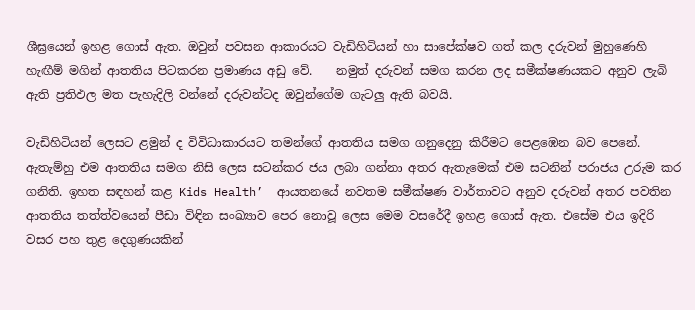ශීඝ්‍රයෙන් ඉහළ ගොස් ඇත. ඔවුන් පවසන ආකාරයට වැඩිහිටියන් හා සාපේක්ෂව ගත් කල දරුවන් මුහුණෙහි හැඟීම් මගින් ආතතිය පිටකරන ප්‍රමාණය අඩු වේ.    නමුත් දරුවන් සමග කරන ලද සමීක්ෂණයකට අනුව ලැබි ඇති ප්‍රතිඵල මත පැහැදිලි වන්නේ දරුවන්ටද ඔවුන්ගේම ගැටලු ඇති බවයි.

වැඩිහිටියන් ලෙසට ළමුන් ද විවිධාකාරයට තමන්ගේ ආතතිය සමග ගනුදෙනු කිරීමට පෙළඹෙන බව පෙනේ. ඇතැම්හු එම ආතතිය සමග නිසි ලෙස සටන්කර ජය ලබා ගන්නා අතර ඇතැමෙක් එම සටනින් පරාජය උරුම කර ගනිති. ඉහත සඳහන් කළ Kids Health’  ආයතනයේ නවතම සමීක්ෂණ වාර්තාවට අනුව දරුවන් අතර පවතින ආතතිය තත්ත්වයෙන් පීඩා විඳින සංඛ්‍යාව පෙර නොවූ ලෙස මෙම වසරේදී ඉහළ ගොස් ඇත. එසේම එය ඉදිරි වසර පහ තුළ දෙගුණයකින්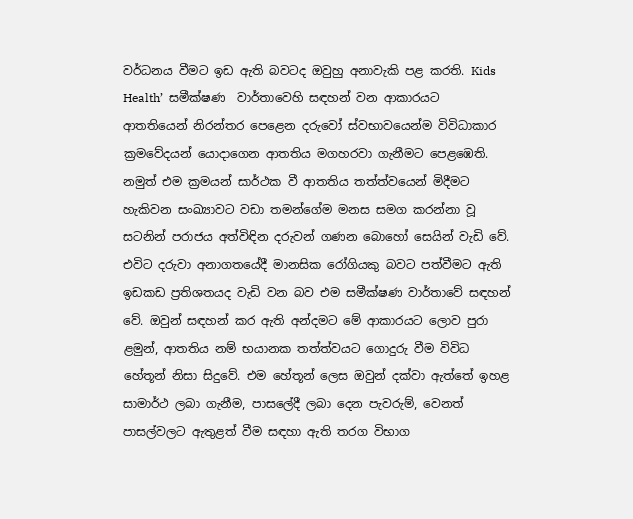වර්ධනය වීමට ඉඩ ඇති බවටද ඔවුහු අනාවැකි පළ කරති. Kids Health’  සමීක්ෂණ  වාර්තාවෙහි සඳහන් වන ආකාරයට ආතතියෙන් නිරන්තර පෙළෙන දරුවෝ ස්වභාවයෙන්ම විවිධාකාර ක්‍රමවේදයන් යොදාගෙන ආතතිය මගහරවා ගැනීමට පෙළඹෙති. නමුත් එම ක්‍රමයන් සාර්ථක වී ආතතිය තත්ත්වයෙන් මිදීමට හැකිවන සංඛ්‍යාවට වඩා තමන්ගේම මනස සමග කරන්නා වූ සටනින් පරාජය අත්විඳින දරුවන් ගණන බොහෝ සෙයින් වැඩි වේ. එවිට දරුවා අනාගතයේදී මානසික රෝගියකු බවට පත්වීමට ඇති ඉඩකඩ ප්‍රතිශතයද වැඩි වන බව එම සමීක්ෂණ වාර්තාවේ සඳහන් වේ. ඔවුන් සඳහන් කර ඇති අන්දමට මේ ආකාරයට ලොව පුරා ළමුන්, ආතතිය නම් භයානක තත්ත්වයට ගොදුරු වීම විවිධ හේතූන් නිසා සිදුවේ. එම හේතූන් ලෙස ඔවුන් දක්වා ඇත්තේ ඉහළ සාමාර්ථ ලබා ගැනීම, පාස‍ලේදී ලබා දෙන පැවරුම්, වෙනත් පාසල්වලට ඇතුළත් වීම සඳහා ඇති තරග විභාග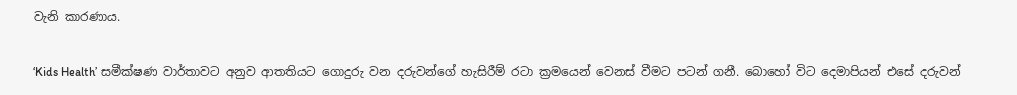වැනි කාරණාය.

‘Kids Health’ සමීක්ෂණ වාර්තාවට අනුව ආතතියට ගොදුරු වන දරුවන්ගේ හැසිරීම් රටා ක්‍රමයෙන් වෙනස් වීමට පටන් ගනී. බොහෝ විට දෙමාපියන් එසේ දරුවන්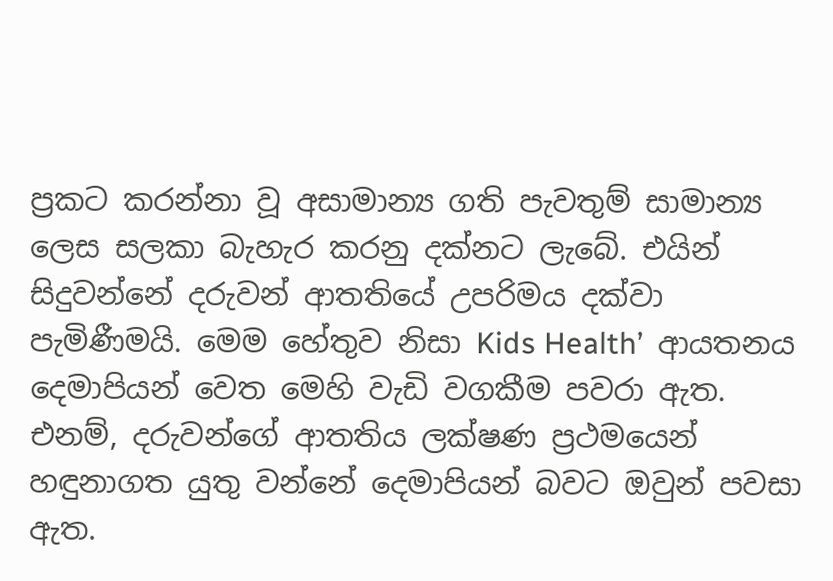ප්‍රකට කරන්නා වූ අසාමාන්‍ය ගති පැවතුම් සාමාන්‍ය ලෙස සලකා බැහැර කරනු දක්නට ලැබේ. එයින් සිදුවන්නේ දරුවන් ආතතියේ උපරිමය දක්වා පැමිණීමයි. මෙම හේතුව නිසා Kids Health’  ආයතනය දෙමාපියන් වෙත මෙහි වැඩි වගකීම පවරා ඇත. එනම්, දරුවන්ගේ ආතතිය ලක්ෂණ ප්‍රථමයෙන් හඳුනාගත යුතු වන්නේ දෙමාපියන් බවට ඔවුන් පවසා ඇත.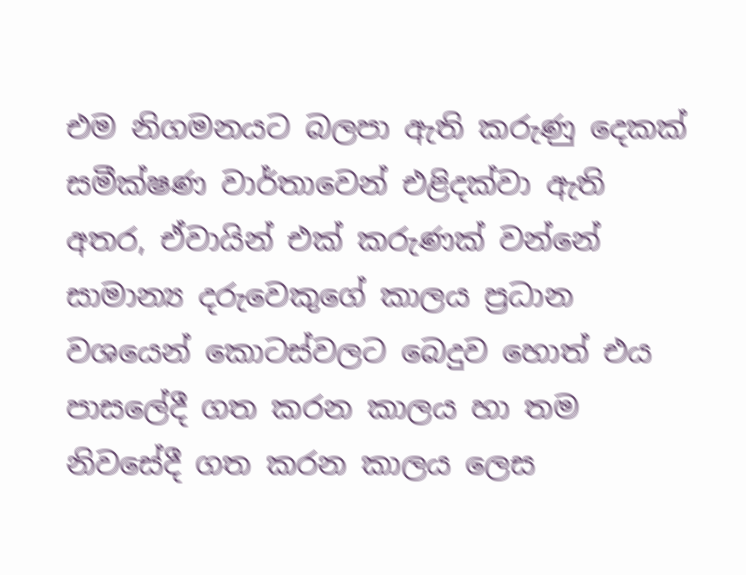එම නිගමනයට බලපා ඇති කරුණු දෙකක් සමීක්ෂණ වාර්තාවෙන් එළිදක්වා ඇති අතර, ඒවායින් එක් කරුණක් වන්නේ සාමාන්‍ය දරුවෙකුගේ කාලය ප්‍රධාන වශයෙන් කොටස්වලට බෙදුව හොත් එය පාස‍ලේදී ගත කරන කාලය හා තම නිවසේදී ගත කරන කාලය ලෙස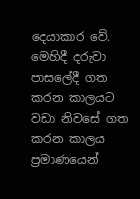දෙයාකාර වේ. මෙහිදී දරුවා පාස‍ලේදී ගත කරන කාලයට වඩා නිවසේ ගත කරන කාලය ප්‍රමාණයෙන්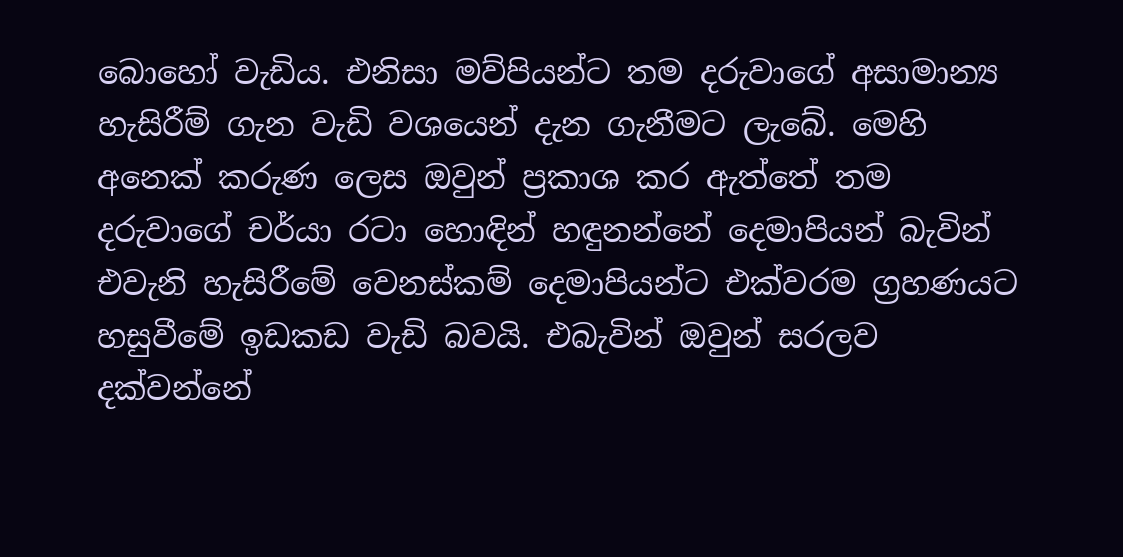බොහෝ වැඩිය. එනිසා මව්පියන්ට තම දරුවාගේ අසාමාන්‍ය හැසිරීම් ගැන වැඩි වශයෙන් දැන ගැනීමට ලැබේ. මෙහි අනෙක් කරුණ ලෙස ඔවුන් ප්‍රකාශ කර ඇත්තේ තම දරුවාගේ චර්යා රටා හොඳින් හඳුනන්නේ දෙමාපියන් බැවින් එවැනි හැසිරීමේ වෙනස්කම් දෙමාපියන්ට එක්වරම ග්‍රහණයට හසුවීමේ ඉඩකඩ වැඩි බවයි. එබැවින් ඔවුන් සරලව දක්වන්නේ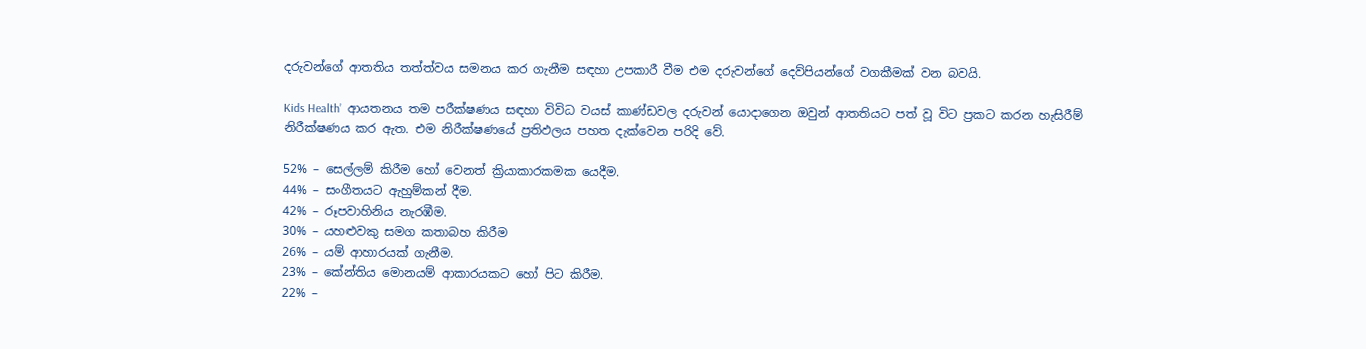දරුවන්ගේ ආතතිය තත්ත්වය සමනය කර ගැනීම සඳහා උපකාරී වීම එම දරුවන්ගේ දෙව්පියන්ගේ වගකීමක් වන බවයි.

Kids Health’  ආයතනය තම පරීක්ෂණය සඳහා විවිධ වයස් කාණ්ඩවල දරුවන් යොදාගෙන ඔවුන් ආතතියට පත් වූ විට ප්‍රකට කරන හැසිරීම් නිරීක්ෂණය කර ඇත. එම නිරීක්ෂණයේ ප්‍රතිඵලය පහත දැක්වෙන පරිදි වේ.

52% – සෙල්ලම් කිරීම හෝ වෙනත් ක්‍රියාකාරකමක යෙදීම.
44% – සංගීතයට ඇහුම්කන් දීම.
42% – රූපවාහිනිය නැරඹීම.
30% – යහළුවකු සමග කතාබහ කිරීම
26% – යම් ආහාරයක් ගැනීම.
23% – කේන්තිය මොනයම් ආකාරයකට හෝ පිට කිරීම.
22% –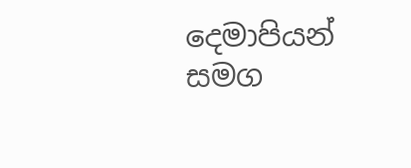දෙමාපියන් සමග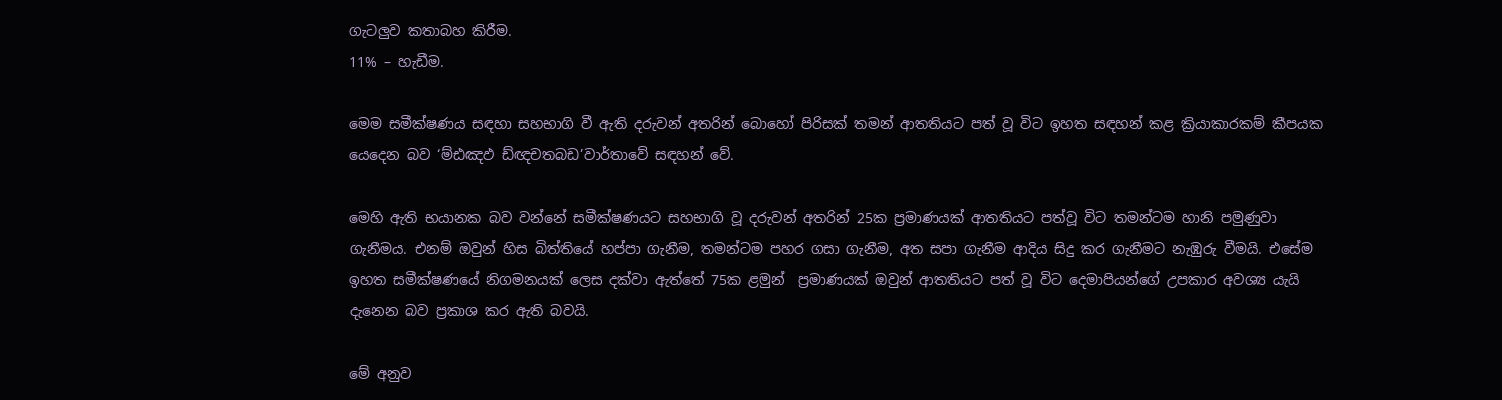ගැටලුව කතාබහ කිරීම.
11% – හැඩීම.

මෙම සමීක්ෂණය සඳහා සහභාගි වී ඇති දරුවන් අතරින් බොහෝ පිරිසක් තමන් ආතතියට පත් වූ විට ඉහත සඳහන් කළ ක්‍රියාකාරකම් කීපයක යෙදෙන බව ‘ම්ඪඤඵ ඩ්ඥචතබඩ’වාර්තාවේ සඳහන් වේ.

මෙහි ඇති භයානක බව වන්නේ සමීක්ෂණයට සහභාගි වූ දරුවන් අතරින් 25ක ප්‍රමාණයක් ආතතියට පත්වූ විට තමන්ටම හානි පමුණුවා ගැනීමය. එනම් ඔවුන් හිස බිත්තියේ හප්පා ගැනීම, තමන්ටම පහර ගසා ගැනීම, අත සපා ගැනීම ආදිය සිදු කර ගැනීමට නැඹුරු වීමයි. එසේම ඉහත සමීක්ෂණයේ නිගමනයක් ලෙස දක්වා ඇත්තේ 75ක ළමුන්  ප්‍රමාණයක් ඔවුන් ආතතියට පත් වූ විට දෙමාපියන්ගේ උපකාර අවශ්‍ය යැයි දැනෙන බව ප්‍රකාශ කර ඇති බවයි.

මේ අනුව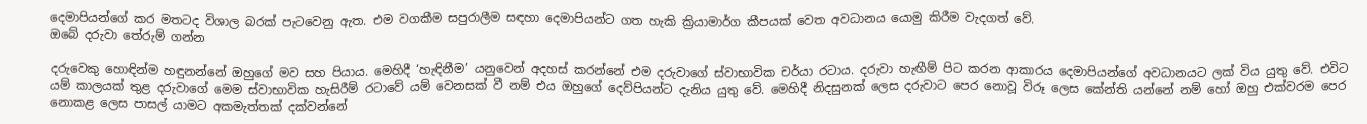දෙමාපියන්ගේ කර මතටද විශාල බරක් පැටවෙනු ඇත. එම වගකීම සපුරාලීම සඳහා දෙමාපියන්ට ගත හැකි ක්‍රියාමාර්ග කීපයක් වෙත අවධානය යොමු කිරීම වැදගත් වේ.
ඔබේ දරුවා තේරුම් ගන්න

දරුවෙකු හොඳින්ම හඳුනන්නේ ඔහුගේ මව සහ පියාය. මෙහිදී ‘හැඳිනීම’ යනුවෙන් අදහස් කරන්නේ එම දරුවාගේ ස්වාභාවික චර්යා රටාය. දරුවා හැඟීම් පිට කරන ආකාරය දෙමාපියන්ගේ අවධානයට ලක් විය යුතු වේ. එවිට යම් කාලයක් තුළ දරුවාගේ මෙම ස්වාභාවික හැසිරීම් රටාවේ යම් වෙනසක් වී නම් එය ඔහුගේ දෙව්පියන්ට දැනිය යුතු වේ. මෙහිදී නිදසුනක් ලෙස දරුවාට පෙර නොවූ විරූ ලෙස කේන්ති යන්නේ නම් හෝ ඔහු එක්වරම පෙර නොකළ ලෙස පාසල් යාමට අකමැත්තක් දක්වන්නේ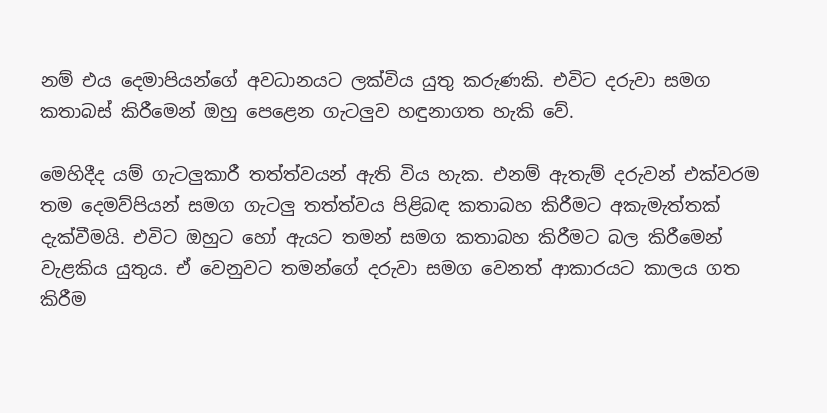නම් එය දෙමාපියන්ගේ අවධානයට ලක්විය යුතු කරුණකි. එවිට දරුවා සමග කතාබස් කිරීමෙන් ඔහු පෙළෙන ගැටලුව හඳුනාගත හැකි වේ.

මෙහිදීද යම් ගැටලුකාරී තත්ත්වයන් ඇති විය හැක. එනම් ඇතැම් දරුවන් එක්වරම තම දෙමව්පියන් සමග ගැටලු තත්ත්වය පිළිබඳ කතාබහ කිරීමට අකැමැත්තක් දැක්වීමයි. එවිට ඔහුට හෝ ඇයට තමන් සමග කතාබහ කිරීමට බල කිරීමෙන් වැළකිය යුතුය. ඒ වෙනුවට තමන්ගේ දරුවා සමග වෙනත් ආකාරයට කාලය ගත කිරීම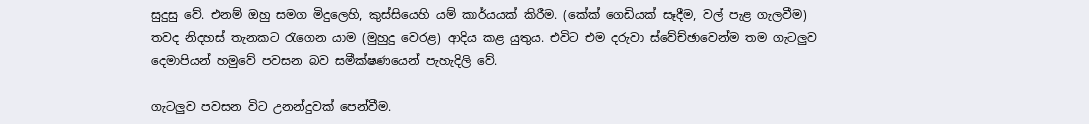සුදුසු වේ. එනම් ඔහු සමග මිදුලෙහි, කුස්සියෙහි යම් කාර්යයක් කිරීම. (කේක් ගෙඩියක් සෑදීම, වල් පැළ ගැලවීම) තවද නිදහස් තැනකට රැගෙන යාම (මුහුදු වෙරළ) ආදිය කළ යුතුය. එවිට එම දරුවා ස්වේච්ඡාවෙන්ම තම ගැටලුව දෙමාපියන් හමුවේ පවසන බව සමීක්ෂණයෙන් පැහැදිලි වේ.

ගැටලුව පවසන විට උනන්දුවක් පෙන්වීම.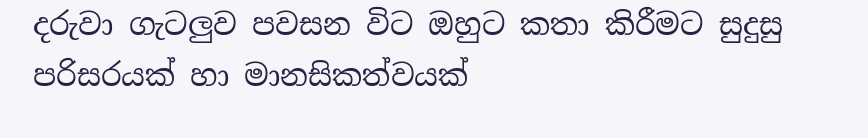දරුවා ගැටලුව පවසන විට ඔහුට කතා කිරීමට සුදුසු පරිසරයක් හා මානසිකත්වයක්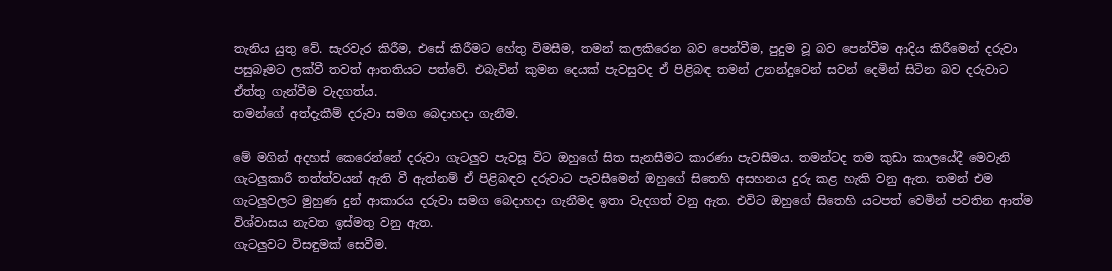තැනිය යුතු වේ. සැරවැර කිරීම, එසේ කිරීමට හේතු විමසීම, තමන් කලකිරෙන බව පෙන්වීම, පුදුම වූ බව පෙන්වීම ආදිය කිරීමෙන් දරුවා පසුබෑමට ලක්වී තවත් ආතතියට පත්වේ. එබැවින් කුමන දෙයක් පැවසුවද ඒ පිළිබඳ තමන් උනන්දුවෙන් සවන් දෙමින් සිටින බව දරුවාට ඒත්තු ගැන්වීම වැදගත්ය.
තමන්ගේ අත්දැකීම් දරුවා සමග බෙදාහදා ගැනීම.

මේ මගින් අදහස් කෙරෙන්නේ දරුවා ගැටලුව පැවසූ විට ඔහුගේ සිත සැනසීමට කාරණා පැවසීමය. තමන්ටද තම කුඩා කාලයේදී මෙවැනි ගැටලුකාරී තත්ත්වයන් ඇති වී ඇත්නම් ඒ පිළිබඳව දරුවාට පැවසීමෙන් ඔහුගේ සිතෙහි අසහනය දුරු කළ හැකි වනු ඇත. තමන් එම ගැටලුවලට මුහුණ දුන් ආකාරය දරුවා සමග බෙදාහදා ගැනීමද ඉතා වැදගත් වනු ඇත. එවිට ඔහුගේ සිතෙහි යටපත් වෙමින් පවතින ආත්ම විශ්වාසය නැවත ඉස්මතු වනු ඇත.
ගැටලුවට විසඳුමක් සෙවීම.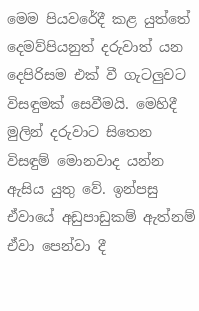මෙම පියවරේදී කළ යුත්තේ දෙමව්පියනුත් දරුවාත් යන දෙපිරිසම එක් වී ගැටලුවට විසඳුමක් සෙවීමයි. මෙහිදී මුලින් දරුවාට සිතෙන විසඳුම් මොනවාද යන්න ඇසිය යුතු වේ. ඉන්පසු ඒවායේ අඩුපාඩුකම් ඇත්නම් ඒවා පෙන්වා දී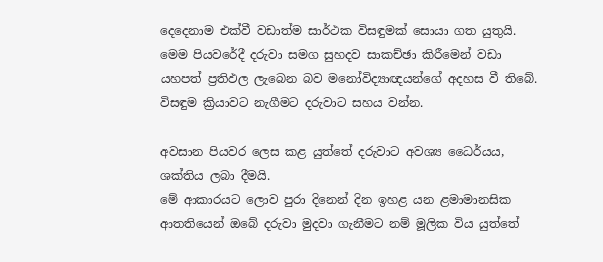දෙදෙනාම එක්වී වඩාත්ම සාර්ථක විසඳුමක් සොයා ගත යුතුයි. මෙම පියවරේදී දරුවා සමග සුහදව සාකච්ඡා කිරීමෙන් වඩා යහපත් ප්‍රතිඵල ලැබෙන බව මනෝවිද්‍යාඥයන්ගේ අදහස වී තිබේ.
විසඳුම ක්‍රියාවට නැගීමට දරුවාට සහය වන්න.

අවසාන පියවර ලෙස කළ යුත්තේ දරුවාට අවශ්‍ය ධෛර්යය, ශක්තිය ලබා දීමයි.
මේ ආකාරයට ලොව පුරා දිනෙන් දින ඉහළ යන ළමාමානසික ආතතියෙන් ඔබේ දරුවා මුදවා ගැනීමට නම් මූලික විය යුත්තේ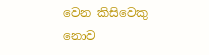වෙන කිසිවෙකු නොව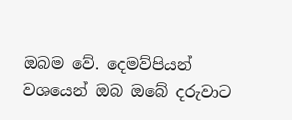ඔබම වේ. දෙමව්පියන් වශයෙන් ඔබ ඔබේ දරුවාට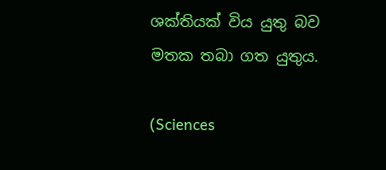ශක්තියක් විය යුතු බව මතක තබා ගත යුතුය.

(Sciences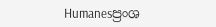Humanesප්‍රංශ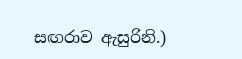සඟරාව ඇසුරිනි.)